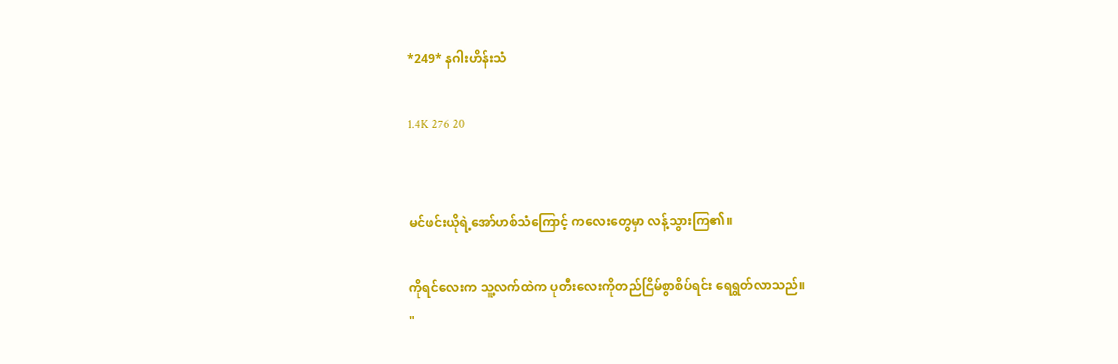*249* နဂါးဟိန်းသံ

1.4K 276 20


မင်ဖင်းယိုရဲ့အော်ဟစ်သံကြောင့် ကလေးတွေမှာ လန့်သွားကြ၏။

ကိုရင်လေးက သူ့လက်ထဲက ပုတီးလေးကိုတည်ငြိမ်စွာစိပ်ရင်း ရေရွတ်လာသည်။
"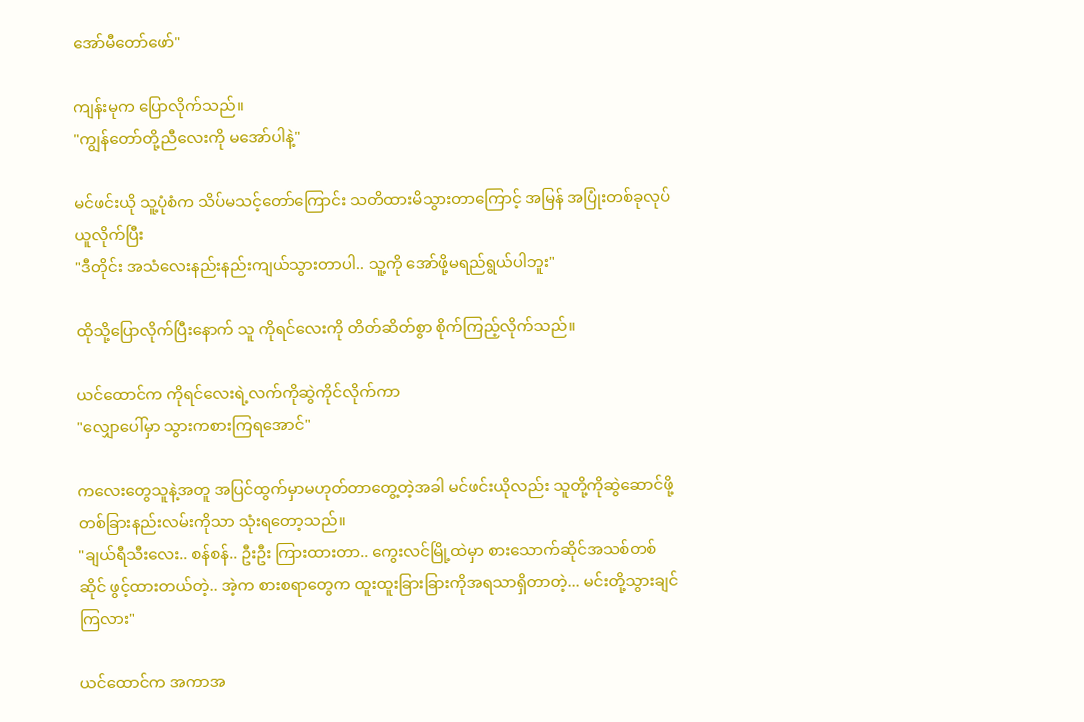အော်မီတော်ဖော်"

ကျန်းမုက ပြောလိုက်သည်။
"ကျွန်တော်တို့ညီလေးကို မအော်ပါနဲ့"

မင်ဖင်းယို သူ့ပုံစံက သိပ်မသင့်တော်ကြောင်း သတိထားမိသွားတာကြောင့် အမြန် အပြုံးတစ်ခုလုပ်ယူလိုက်ပြီး
"ဒီတိုင်း အသံလေးနည်းနည်းကျယ်သွားတာပါ.. သူ့ကို အော်ဖို့မရည်ရွယ်ပါဘူး"

ထိုသို့ပြောလိုက်ပြီးနောက် သူ ကိုရင်လေးကို တိတ်ဆိတ်စွာ စိုက်ကြည့်လိုက်သည်။

ယင်ထောင်က ကိုရင်လေးရဲ့လက်ကိုဆွဲကိုင်လိုက်ကာ
"လျှောပေါ်မှာ သွားကစားကြရအောင်"

ကလေးတွေသူနဲ့အတူ အပြင်ထွက်မှာမဟုတ်တာတွေ့တဲ့အခါ မင်ဖင်းယိုလည်း သူတို့ကိုဆွဲဆောင်ဖို့ တစ်ခြားနည်းလမ်းကိုသာ သုံးရတော့သည်။
"ချယ်ရီသီးလေး.. စန်စန်.. ဦးဦး ကြားထားတာ.. ကွေးလင်မြို့ထဲမှာ စားသောက်ဆိုင်အသစ်တစ်ဆိုင် ဖွင့်ထားတယ်တဲ့.. အဲ့က စားစရာတွေက ထူးထူးခြားခြားကိုအရသာရှိတာတဲ့... မင်းတို့သွားချင်ကြလား"

ယင်ထောင်က အကာအ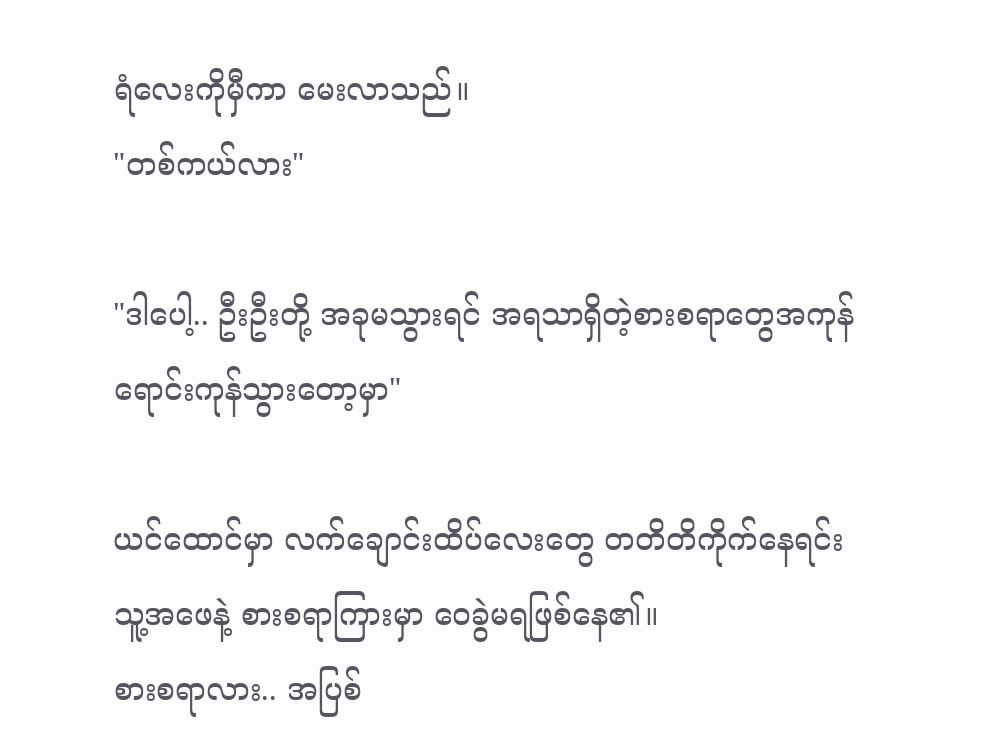ရံလေးကိုမှီကာ မေးလာသည်။
"တစ်ကယ်လား"

"ဒါပေါ့.. ဦးဦးတို့ အခုမသွားရင် အရသာရှိတဲ့စားစရာတွေအကုန် ရောင်းကုန်သွားတော့မှာ"

ယင်ထောင်မှာ လက်ချောင်းထိပ်လေးတွေ တတိတိကိုက်နေရင်း သူ့အဖေနဲ့ စားစရာကြားမှာ ဝေခွဲမရဖြစ်နေ၏။
စားစရာလား.. အပြစ်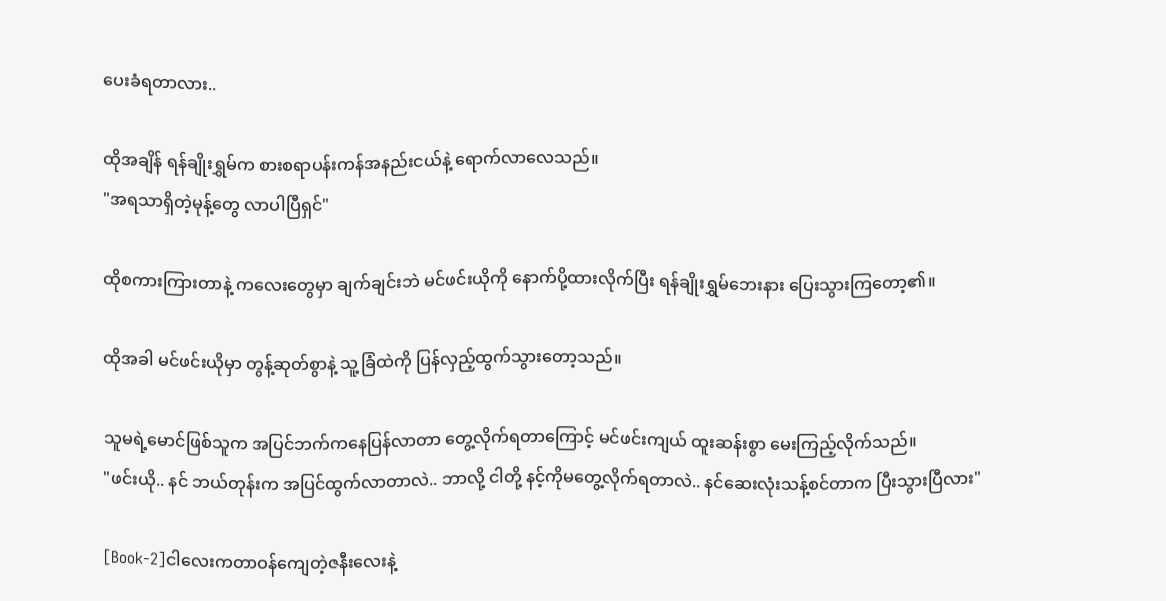ပေးခံရတာလား..

ထိုအချိန် ရန်ချိုးရွှမ်က စားစရာပန်းကန်အနည်းငယ်နဲ့ ရောက်လာလေသည်။
"အရသာရှိတဲ့မုန့်တွေ လာပါပြီရှင်"

ထိုစကားကြားတာနဲ့ ကလေးတွေမှာ ချက်ချင်းဘဲ မင်ဖင်းယိုကို နောက်ပို့ထားလိုက်ပြီး ရန်ချိုးရွှမ်ဘေးနား ပြေးသွားကြတော့၏။

ထိုအခါ မင်ဖင်းယိုမှာ တွန့်ဆုတ်စွာနဲ့ သူ့ခြံထဲကို ပြန်လှည့်ထွက်သွားတော့သည်။

သူမရဲ့မောင်ဖြစ်သူက အပြင်ဘက်ကနေပြန်လာတာ တွေ့လိုက်ရတာကြောင့် မင်ဖင်းကျယ် ထူးဆန်းစွာ မေးကြည့်လိုက်သည်။
"ဖင်းယို.. နင် ဘယ်တုန်းက အပြင်ထွက်လာတာလဲ.. ဘာလို့ ငါတို့ နင့်ကိုမတွေ့လိုက်ရတာလဲ.. နင်ဆေးလုံးသန့်စင်တာက ပြီးသွားပြီလား"

[Book-2]ငါလေးကတာဝန်ကျေတဲ့ဇနီးလေးနဲ့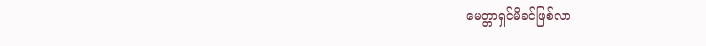မေတ္တာရှင်မိခင်ဖြစ်လာ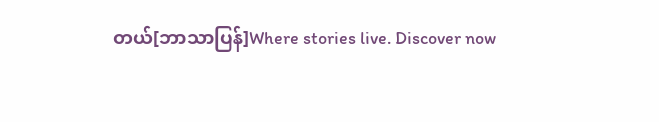တယ်[ဘာသာပြန်]Where stories live. Discover now